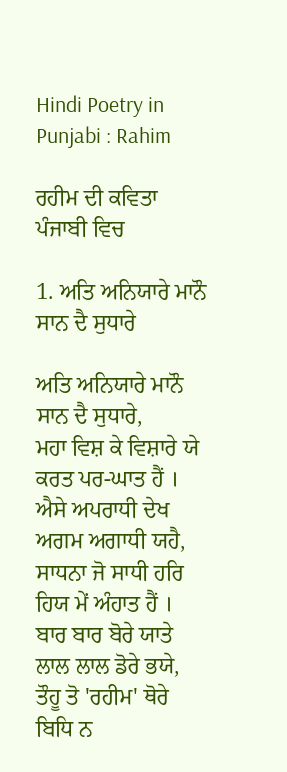Hindi Poetry in Punjabi : Rahim

ਰਹੀਮ ਦੀ ਕਵਿਤਾ ਪੰਜਾਬੀ ਵਿਚ

1. ਅਤਿ ਅਨਿਯਾਰੇ ਮਾਨੌ ਸਾਨ ਦੈ ਸੁਧਾਰੇ

ਅਤਿ ਅਨਿਯਾਰੇ ਮਾਨੌ ਸਾਨ ਦੈ ਸੁਧਾਰੇ,
ਮਹਾ ਵਿਸ਼ ਕੇ ਵਿਸ਼ਾਰੇ ਯੇ ਕਰਤ ਪਰ-ਘਾਤ ਹੈਂ ।
ਐਸੇ ਅਪਰਾਧੀ ਦੇਖ ਅਗਮ ਅਗਾਧੀ ਯਹੈ,
ਸਾਧਨਾ ਜੋ ਸਾਧੀ ਹਰਿ ਹਿਯ ਮੇਂ ਅੰਹਾਤ ਹੈਂ ।
ਬਾਰ ਬਾਰ ਬੋਰੇ ਯਾਤੇ ਲਾਲ ਲਾਲ ਡੋਰੇ ਭਯੇ,
ਤੌਹੂ ਤੋ 'ਰਹੀਮ' ਥੋਰੇ ਬਿਧਿ ਨ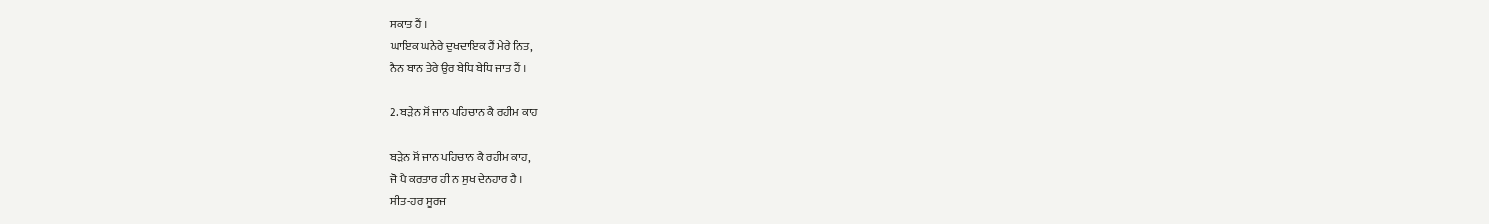ਸਕਾਤ ਹੈਂ ।
ਘਾਇਕ ਘਨੇਰੇ ਦੁਖਦਾਇਕ ਹੈਂ ਮੇਰੇ ਨਿਤ,
ਨੈਨ ਬਾਨ ਤੇਰੇ ਉਰ ਬੇਧਿ ਬੇਧਿ ਜਾਤ ਹੈਂ ।

2. ਬੜੇਨ ਸੋਂ ਜਾਨ ਪਹਿਚਾਨ ਕੈ ਰਹੀਮ ਕਾਹ

ਬੜੇਨ ਸੋਂ ਜਾਨ ਪਹਿਚਾਨ ਕੈ ਰਹੀਮ ਕਾਹ,
ਜੋ ਪੈ ਕਰਤਾਰ ਹੀ ਨ ਸੁਖ ਦੇਨਹਾਰ ਹੈ ।
ਸੀਤ-ਹਰ ਸੂਰਜ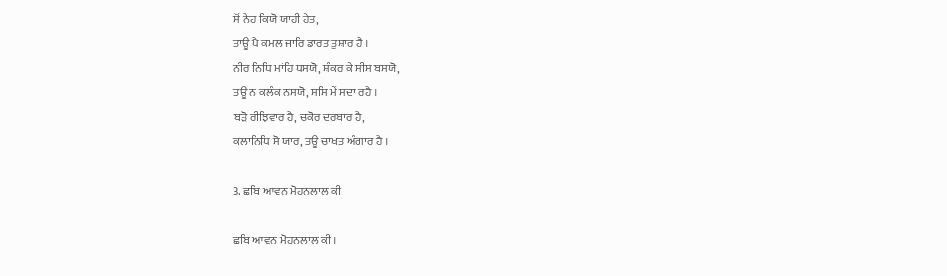ਸੋਂ ਨੇਹ ਕਿਯੋ ਯਾਹੀ ਹੇਤ,
ਤਾਊ ਪੈ ਕਮਲ ਜਾਰਿ ਡਾਰਤ ਤੁਸ਼ਾਰ ਹੈ ।
ਨੀਰ ਨਿਧਿ ਮਾਂਹਿ ਧਸਯੋ, ਸ਼ੰਕਰ ਕੇ ਸੀਸ ਬਸਯੋ,
ਤਊ ਨ ਕਲੰਕ ਨਸਯੋ, ਸਸਿ ਮੇਂ ਸਦਾ ਰਹੈ ।
ਬੜੋ ਰੀਝਿਵਾਰ ਹੈ, ਚਕੋਰ ਦਰਬਾਰ ਹੈ,
ਕਲਾਨਿਧਿ ਸੋ ਯਾਰ, ਤਊ ਚਾਖਤ ਅੰਗਾਰ ਹੈ ।

3. ਛਬਿ ਆਵਨ ਮੋਹਨਲਾਲ ਕੀ

ਛਬਿ ਆਵਨ ਮੋਹਨਲਾਲ ਕੀ ।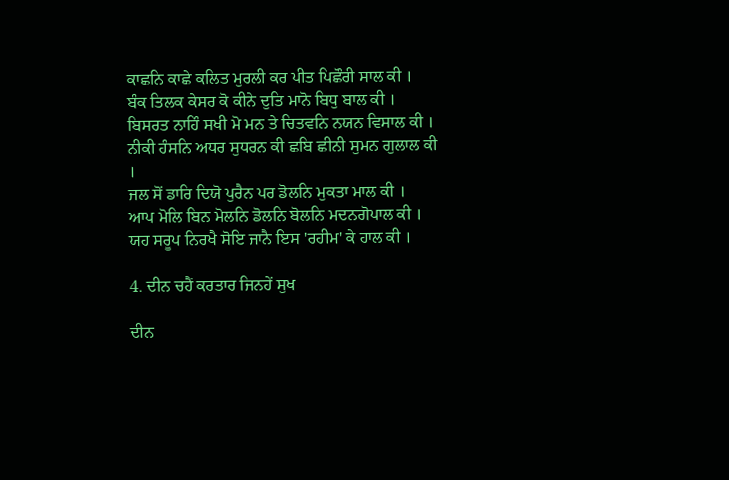ਕਾਛਨਿ ਕਾਛੇ ਕਲਿਤ ਮੁਰਲੀ ਕਰ ਪੀਤ ਪਿਛੌਰੀ ਸਾਲ ਕੀ ।
ਬੰਕ ਤਿਲਕ ਕੇਸਰ ਕੋ ਕੀਨੇ ਦੁਤਿ ਮਾਨੋ ਬਿਧੁ ਬਾਲ ਕੀ ।
ਬਿਸਰਤ ਨਾਹਿੰ ਸਖੀ ਮੋ ਮਨ ਤੇ ਚਿਤਵਨਿ ਨਯਨ ਵਿਸਾਲ ਕੀ ।
ਨੀਕੀ ਹੰਸਨਿ ਅਧਰ ਸੁਧਰਨ ਕੀ ਛਬਿ ਛੀਨੀ ਸੁਮਨ ਗੁਲਾਲ ਕੀ ।
ਜਲ ਸੋਂ ਡਾਰਿ ਦਿਯੋ ਪੁਰੈਨ ਪਰ ਡੋਲਨਿ ਮੁਕਤਾ ਮਾਲ ਕੀ ।
ਆਪ ਮੋਲਿ ਬਿਨ ਮੋਲਨਿ ਡੋਲਨਿ ਬੋਲਨਿ ਮਦਨਗੋਪਾਲ ਕੀ ।
ਯਹ ਸਰੂਪ ਨਿਰਖੈ ਸੋਇ ਜਾਨੈ ਇਸ 'ਰਹੀਮ' ਕੇ ਹਾਲ ਕੀ ।

4. ਦੀਨ ਚਹੈਂ ਕਰਤਾਰ ਜਿਨਹੇਂ ਸੁਖ

ਦੀਨ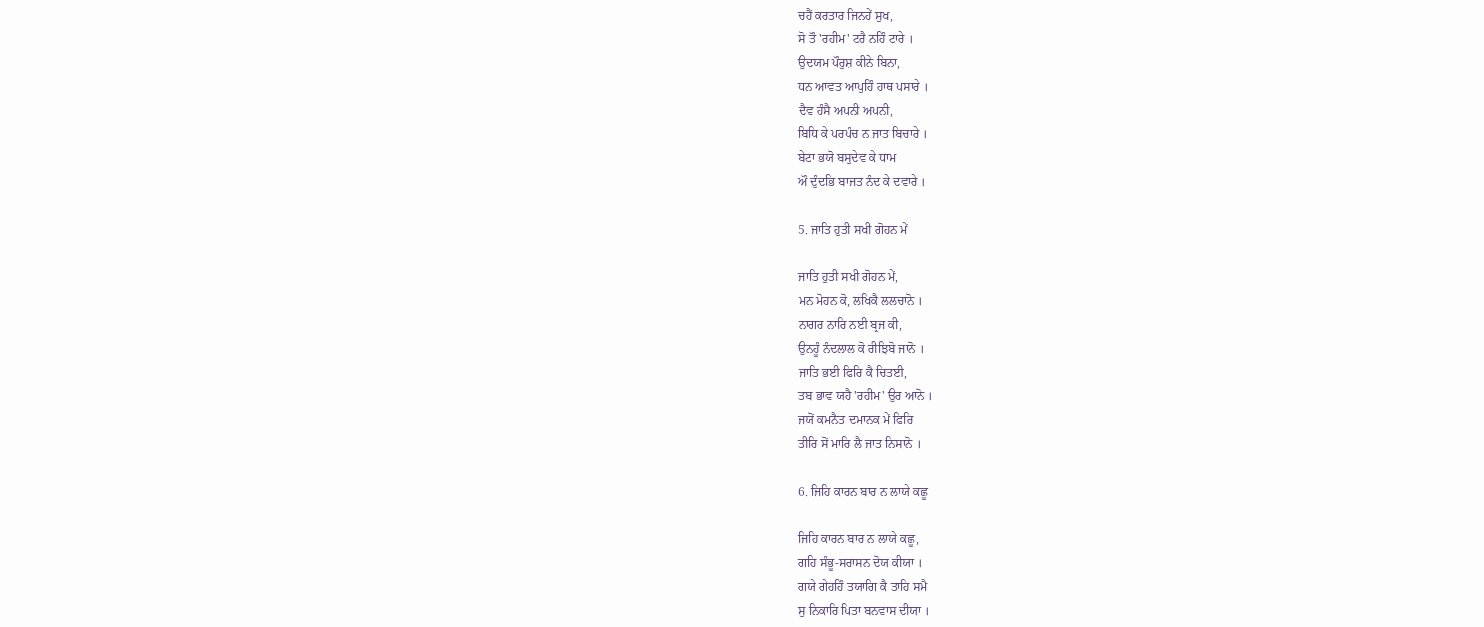ਚਹੈਂ ਕਰਤਾਰ ਜਿਨਹੇਂ ਸੁਖ,
ਸੋ ਤੌ 'ਰਹੀਮ' ਟਰੈ ਨਹਿੰ ਟਾਰੇ ।
ਉਦਯਮ ਪੌਰੁਸ਼ ਕੀਨੇ ਬਿਨਾ,
ਧਨ ਆਵਤ ਆਪੁਹਿੰ ਹਾਥ ਪਸਾਰੇ ।
ਦੈਵ ਹੰਸੈ ਅਪਨੀ ਅਪਨੀ,
ਬਿਧਿ ਕੇ ਪਰਪੰਚ ਨ ਜਾਤ ਬਿਚਾਰੇ ।
ਬੇਟਾ ਭਯੋ ਬਸੁਦੇਵ ਕੇ ਧਾਮ
ਔ ਦੁੰਦਭਿ ਬਾਜਤ ਨੰਦ ਕੇ ਦਵਾਰੇ ।

5. ਜਾਤਿ ਹੁਤੀ ਸਖੀ ਗੋਹਨ ਮੇਂ

ਜਾਤਿ ਹੁਤੀ ਸਖੀ ਗੋਹਨ ਮੇਂ,
ਮਨ ਮੋਹਨ ਕੋ, ਲਖਿਕੈ ਲਲਚਾਨੋ ।
ਨਾਗਰ ਨਾਰਿ ਨਈ ਬ੍ਰਜ ਕੀ,
ਉਨਹੂੰ ਨੰਦਲਾਲ ਕੋ ਰੀਝਿਬੋ ਜਾਨੋ ।
ਜਾਤਿ ਭਈ ਫਿਰਿ ਕੈ ਚਿਤਈ,
ਤਬ ਭਾਵ ਯਹੈ 'ਰਹੀਮ' ਉਰ ਆਨੋ ।
ਜਯੋਂ ਕਮਨੈਤ ਦਮਾਨਕ ਮੇਂ ਫਿਰਿ
ਤੀਰਿ ਸੋਂ ਮਾਰਿ ਲੈ ਜਾਤ ਨਿਸਾਨੋ ।

6. ਜਿਹਿ ਕਾਰਨ ਬਾਰ ਨ ਲਾਯੇ ਕਛੂ

ਜਿਹਿ ਕਾਰਨ ਬਾਰ ਨ ਲਾਯੇ ਕਛੂ,
ਗਹਿ ਸੰਭੂ-ਸਰਾਸਨ ਦੋਯ ਕੀਯਾ ।
ਗਯੇ ਗੇਹਹਿੰ ਤਯਾਗਿ ਕੈ ਤਾਹਿ ਸਮੈ
ਸੁ ਨਿਕਾਰਿ ਪਿਤਾ ਬਨਵਾਸ ਦੀਯਾ ।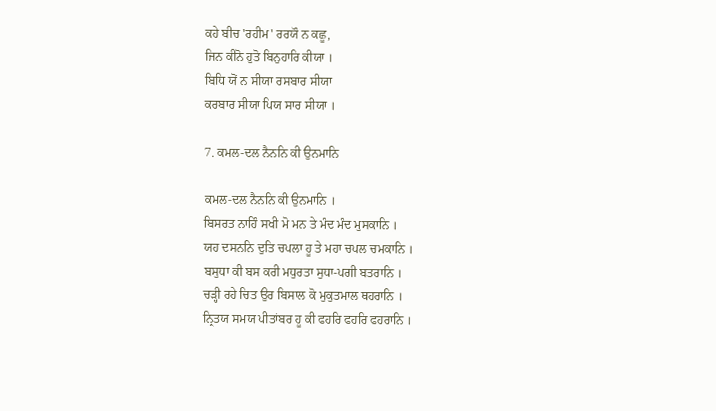ਕਹੇ ਬੀਚ 'ਰਹੀਮ' ਰਰਯੌ ਨ ਕਛੂ,
ਜਿਨ ਕੀਨੋ ਹੁਤੋ ਬਿਨੁਹਾਰਿ ਕੀਯਾ ।
ਬਿਧਿ ਯੋਂ ਨ ਸੀਯਾ ਰਸਬਾਰ ਸੀਯਾ
ਕਰਬਾਰ ਸੀਯਾ ਪਿਯ ਸਾਰ ਸੀਯਾ ।

7. ਕਮਲ-ਦਲ ਨੈਨਨਿ ਕੀ ਉਨਮਾਨਿ

ਕਮਲ-ਦਲ ਨੈਨਨਿ ਕੀ ਉਨਮਾਨਿ ।
ਬਿਸਰਤ ਨਾਹਿੰ ਸਖੀ ਮੋ ਮਨ ਤੇ ਮੰਦ ਮੰਦ ਮੁਸਕਾਨਿ ।
ਯਹ ਦਸਨਨਿ ਦੁਤਿ ਚਪਲਾ ਹੂ ਤੇ ਮਹਾ ਚਪਲ ਚਮਕਾਨਿ ।
ਬਸੁਧਾ ਕੀ ਬਸ ਕਰੀ ਮਧੁਰਤਾ ਸੁਧਾ-ਪਗੀ ਬਤਰਾਨਿ ।
ਚੜ੍ਹੀ ਰਹੇ ਚਿਤ ਉਰ ਬਿਸਾਲ ਕੋ ਮੁਕੁਤਮਾਲ ਥਹਰਾਨਿ ।
ਨ੍ਰਿਤਯ ਸਮਯ ਪੀਤਾਂਬਰ ਹੂ ਕੀ ਫਹਰਿ ਫਹਰਿ ਫਹਰਾਨਿ ।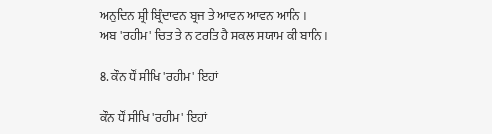ਅਨੁਦਿਨ ਸ਼੍ਰੀ ਬ੍ਰਿੰਦਾਵਨ ਬ੍ਰਜ ਤੇ ਆਵਨ ਆਵਨ ਆਨਿ ।
ਅਬ 'ਰਹੀਮ' ਚਿਤ ਤੇ ਨ ਟਰਤਿ ਹੈ ਸਕਲ ਸਯਾਮ ਕੀ ਬਾਨਿ ।

8. ਕੌਨ ਧੌਂ ਸੀਖਿ 'ਰਹੀਮ' ਇਹਾਂ

ਕੌਨ ਧੌਂ ਸੀਖਿ 'ਰਹੀਮ' ਇਹਾਂ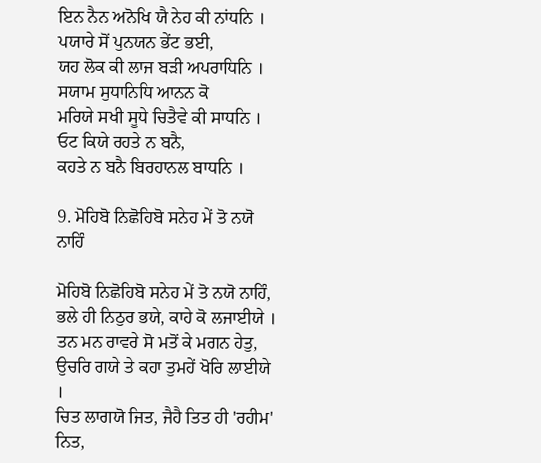ਇਨ ਨੈਨ ਅਨੋਖਿ ਯੈ ਨੇਹ ਕੀ ਨਾਂਧਨਿ ।
ਪਯਾਰੇ ਸੋਂ ਪੁਨਯਨ ਭੇਂਟ ਭਈ,
ਯਹ ਲੋਕ ਕੀ ਲਾਜ ਬੜੀ ਅਪਰਾਧਿਨਿ ।
ਸਯਾਮ ਸੁਧਾਨਿਧਿ ਆਨਨ ਕੋ
ਮਰਿਯੇ ਸਖੀ ਸੂਧੇ ਚਿਤੈਵੇ ਕੀ ਸਾਧਨਿ ।
ਓਟ ਕਿਯੇ ਰਹਤੇ ਨ ਬਨੈ,
ਕਹਤੇ ਨ ਬਨੈ ਬਿਰਹਾਨਲ ਬਾਧਨਿ ।

9. ਮੋਹਿਬੋ ਨਿਛੋਹਿਬੋ ਸਨੇਹ ਮੇਂ ਤੋ ਨਯੋ ਨਾਹਿੰ

ਮੋਹਿਬੋ ਨਿਛੋਹਿਬੋ ਸਨੇਹ ਮੇਂ ਤੋ ਨਯੋ ਨਾਹਿੰ,
ਭਲੇ ਹੀ ਨਿਠੁਰ ਭਯੇ, ਕਾਹੇ ਕੋ ਲਜਾਈਯੇ ।
ਤਨ ਮਨ ਰਾਵਰੇ ਸੋ ਮਤੋਂ ਕੇ ਮਗਨ ਹੇਤੁ,
ਉਚਰਿ ਗਯੇ ਤੇ ਕਹਾ ਤੁਮਹੇਂ ਖੋਰਿ ਲਾਈਯੇ ।
ਚਿਤ ਲਾਗਯੋ ਜਿਤ, ਜੈਹੈ ਤਿਤ ਹੀ 'ਰਹੀਮ' ਨਿਤ,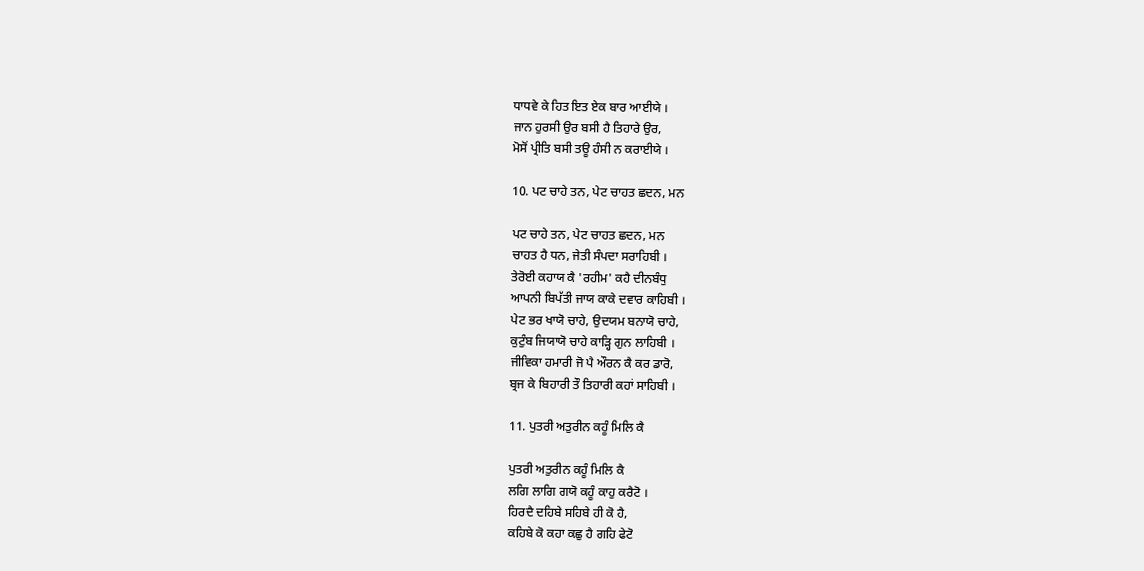ਧਾਧਵੇ ਕੇ ਹਿਤ ਇਤ ਏਕ ਬਾਰ ਆਈਯੇ ।
ਜਾਨ ਹੁਰਸੀ ਉਰ ਬਸੀ ਹੈ ਤਿਹਾਰੇ ਉਰ,
ਮੋਸੋਂ ਪ੍ਰੀਤਿ ਬਸੀ ਤਊ ਹੰਸੀ ਨ ਕਰਾਈਯੇ ।

10. ਪਟ ਚਾਹੇ ਤਨ, ਪੇਟ ਚਾਹਤ ਛਦਨ, ਮਨ

ਪਟ ਚਾਹੇ ਤਨ, ਪੇਟ ਚਾਹਤ ਛਦਨ, ਮਨ
ਚਾਹਤ ਹੈ ਧਨ, ਜੇਤੀ ਸੰਪਦਾ ਸਰਾਹਿਬੀ ।
ਤੇਰੋਈ ਕਹਾਯ ਕੈ 'ਰਹੀਮ' ਕਹੈ ਦੀਨਬੰਧੁ
ਆਪਨੀ ਬਿਪੱਤੀ ਜਾਯ ਕਾਕੇ ਦਵਾਰ ਕਾਹਿਬੀ ।
ਪੇਟ ਭਰ ਖਾਯੋ ਚਾਹੇ, ਉਦਯਮ ਬਨਾਯੋ ਚਾਹੇ,
ਕੁਟੁੰਬ ਜਿਯਾਯੋ ਚਾਹੇ ਕਾੜ੍ਹਿ ਗੁਨ ਲਾਹਿਬੀ ।
ਜੀਵਿਕਾ ਹਮਾਰੀ ਜੋ ਪੈ ਔਰਨ ਕੈ ਕਰ ਡਾਰੋ,
ਬ੍ਰਜ ਕੇ ਬਿਹਾਰੀ ਤੌ ਤਿਹਾਰੀ ਕਹਾਂ ਸਾਹਿਬੀ ।

11. ਪੁਤਰੀ ਅਤੁਰੀਨ ਕਹੂੰ ਮਿਲਿ ਕੈ

ਪੁਤਰੀ ਅਤੁਰੀਨ ਕਹੂੰ ਮਿਲਿ ਕੈ
ਲਗਿ ਲਾਗਿ ਗਯੋ ਕਹੂੰ ਕਾਹੁ ਕਰੈਟੋ ।
ਹਿਰਦੈ ਦਹਿਬੇ ਸਹਿਬੇ ਹੀ ਕੋ ਹੈ,
ਕਹਿਬੇ ਕੋ ਕਹਾ ਕਛੁ ਹੈ ਗਹਿ ਫੇਟੋ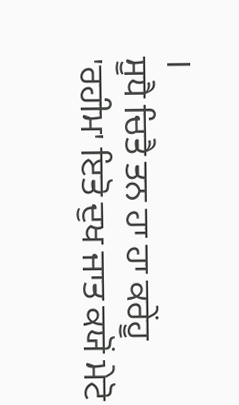।
ਸੂਧੈ ਚਿਤੈ ਤਨ ਹਾ ਹਾ ਕਰੇਂਹੂ
'ਰਹੀਮ' ਇਤੋ ਦੁਖ ਜਾਤ ਕਯੋਂ ਮੇਟੋ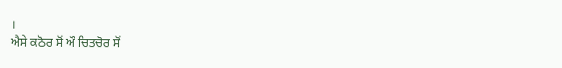।
ਐਸੇ ਕਠੋਰ ਸੋਂ ਔ ਚਿਤਚੋਰ ਸੋਂ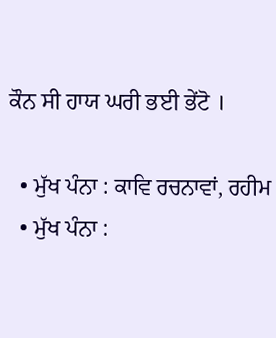ਕੌਨ ਸੀ ਹਾਯ ਘਰੀ ਭਈ ਭੇਂਟੋ ।

  • ਮੁੱਖ ਪੰਨਾ : ਕਾਵਿ ਰਚਨਾਵਾਂ, ਰਹੀਮ
  • ਮੁੱਖ ਪੰਨਾ :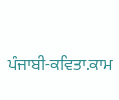ਪੰਜਾਬੀ-ਕਵਿਤਾ.ਕਾਮ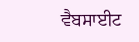ਵੈਬਸਾਈਟ